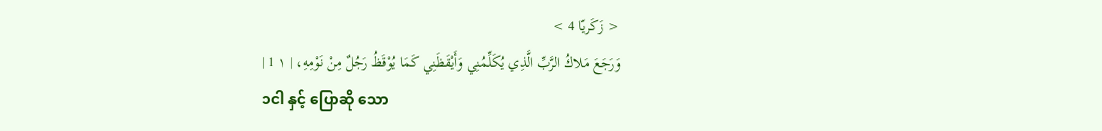< زَكَريّا 4 >
وَرَجَعَ مَلاكُ الرَّبِّ الَّذِي يُكَلِّمُنِي وَأَيْقَظَنِي كَمَا يُوْقَظُ رَجُلٌ مِنْ نَوْمِهِ، | ١ 1 |
၁ငါ နှင့် ပြောဆို သော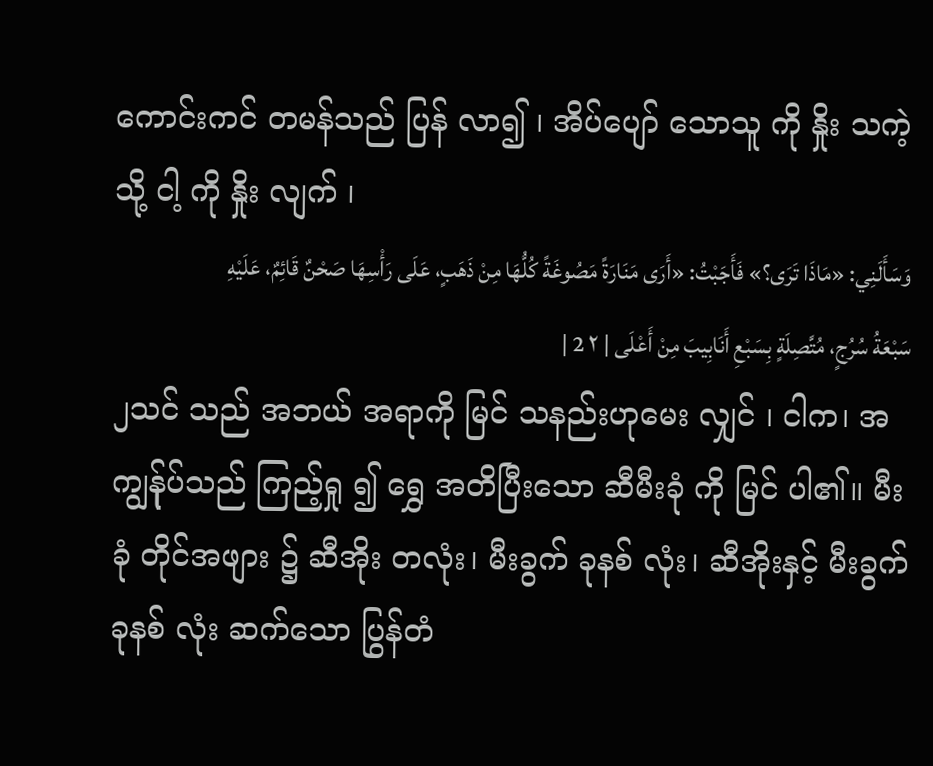ကောင်းကင် တမန်သည် ပြန် လာ၍ ၊ အိပ်ပျော် သောသူ ကို နှိုး သကဲ့သို့ ငါ့ ကို နှိုး လျက် ၊
وَسَأَلَنِي: «مَاذَا تَرَى؟» فَأَجَبْتُ: «أَرَى مَنَارَةً مَصُوغَةً كُلُّهَا مِنْ ذَهَبٍ، عَلَى رَأْسِهَا صَحْنٌ قَائِمٌ، عَلَيْهِ سَبْعَةُ سُرُجٍ، مُتَّصِلَةٍ بِسَبْعِ أَنَابِيبَ مِنْ أَعْلَى | ٢ 2 |
၂သင် သည် အဘယ် အရာကို မြင် သနည်းဟုမေး လျှင် ၊ ငါက၊ အကျွန်ုပ်သည် ကြည့်ရှု ၍ ရွှေ အတိပြီးသော ဆီမီးခုံ ကို မြင် ပါ၏။ မီးခုံ တိုင်အဖျား ၌ ဆီအိုး တလုံး၊ မီးခွက် ခုနစ် လုံး၊ ဆီအိုးနှင့် မီးခွက် ခုနစ် လုံး ဆက်သော ပြွန်တံ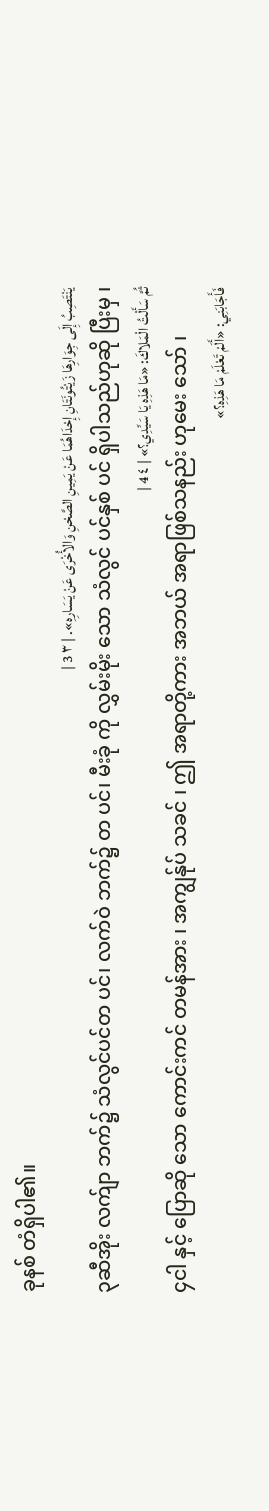ခုနစ် တံရှိပါ၏။
يَنْتَصِبُ إِلَى جِوَارِهَا زَيْتُونَتَانِ إِحْدَاهُمَا عَنْ يَمِينِ الصَّحْنِ وَالأُخْرَى عَنْ يَسَارِهِ». | ٣ 3 |
၃ဆီအိုး လက်ျာ ဘက်၌ သံလွင်ပင်တ ပင်၊ လက်ဝဲ ဘက်၌ တ ပင်၊ မီးခုံ ကို လွှမ်းမိုး သော သံလွင် ပင်နှစ် ပင် ရှိပါသည်ဟုဆို ပြီးမှ ၊
ثُمَّ سَأَلْتُ الْمَلاكَ: «مَا هَذِهِ يَا سَيِّدِي؟» | ٤ 4 |
၄ငါ နှင့် ပြောဆို သော ကောင်းကင် တမန်အား ၊ အကျွန်ုပ် သခင် ၊ ဤ အရာတို့ကား အဘယ် အရာဖြစ်သနည်း ဟုမေး သော် ၊
فَأَجَابَنِي: «أَلَمْ تَعْلَمْ مَا هَذِهِ؟»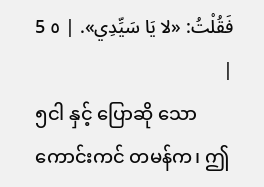فَقُلْتُ: «لا يَا سَيِّدِي». | ٥ 5 |
၅ငါ နှင့် ပြောဆို သော ကောင်းကင် တမန်က၊ ဤ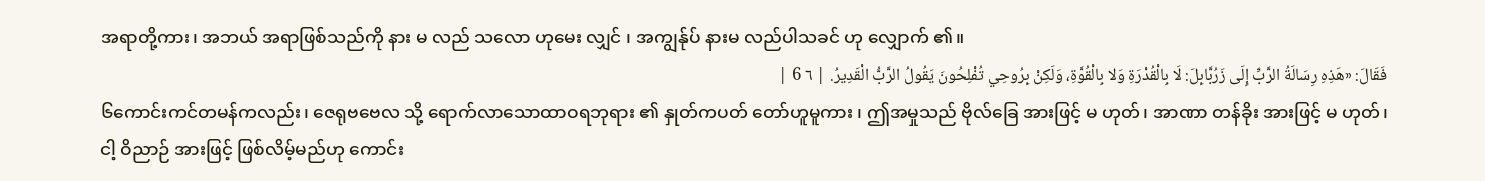အရာတို့ကား၊ အဘယ် အရာဖြစ်သည်ကို နား မ လည် သလော ဟုမေး လျှင် ၊ အကျွန်ုပ် နားမ လည်ပါသခင် ဟု လျှောက် ၏။
فَقَالَ: «هَذِهِ رِسَالَةُ الرَّبِّ إِلَى زَرُبَّابِلَ: لَا بِالْقُدْرَةِ وَلا بِالْقُوَّةِ، وَلَكِنْ بِرُوحِي تُفْلِحُونَ يَقُولُ الرَّبُّ الْقَدِيرُ. | ٦ 6 |
၆ကောင်းကင်တမန်ကလည်း၊ ဇေရုဗဗေလ သို့ ရောက်လာသောထာဝရဘုရား ၏ နှုတ်ကပတ် တော်ဟူမူကား ၊ ဤအမှုသည် ဗိုလ်ခြေ အားဖြင့် မ ဟုတ်၊ အာဏာ တန်ခိုး အားဖြင့် မ ဟုတ်၊ ငါ့ ဝိညာဉ် အားဖြင့် ဖြစ်လိမ့်မည်ဟု ကောင်း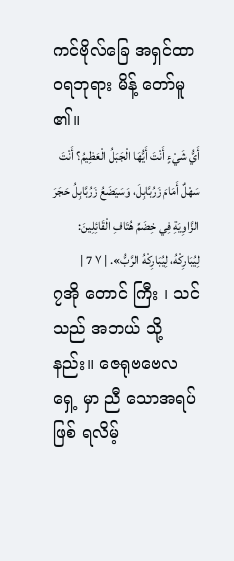ကင်ဗိုလ်ခြေ အရှင်ထာဝရဘုရား မိန့် တော်မူ ၏။
أَيُّ شَيْءٍ أَنْتَ أَيُّهَا الْجَبَلُ الْعَظِيمُ؟ أَنْتَ سَهْلٌ أَمَامَ زَرُبَّابِلَ، وَسَيَضَعُ زَرُبَّابِلُ حَجَرَ الزَّاوِيَةِ فِي خِضَمِّ هُتَافِ الْقَائِلِينَ: لِيُبَارِكْهُ، لِيُبَارِكْهُ الرَّبُّ». | ٧ 7 |
၇အို တောင် ကြီး ၊ သင် သည် အဘယ် သို့နည်း။ ဇေရုဗဗေလ ရှေ့ မှာ ညီ သောအရပ် ဖြစ် ရလိမ့်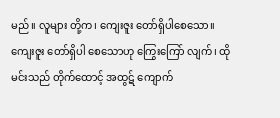မည်။ လူများ တို့က၊ ကျေးဇူး တော်ရှိပါစေသော။ ကျေးဇူး တော်ရှိပါ စေသောဟု ကြွေးကြော် လျက်၊ ထို မင်းသည် တိုက်ထောင့် အထွဋ် ကျောက်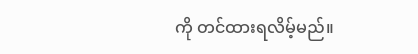ကို တင်ထားရလိမ့်မည်။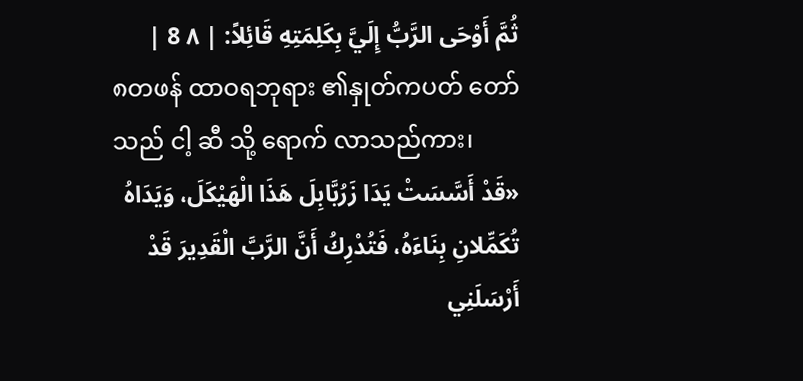ثُمَّ أَوْحَى الرَّبُّ إِلَيَّ بِكَلِمَتِهِ قَائِلاً: | ٨ 8 |
၈တဖန် ထာဝရဘုရား ၏နှုတ်ကပတ် တော်သည် ငါ့ ဆီ သို့ ရောက် လာသည်ကား၊
«قَدْ أَسَّسَتْ يَدَا زَرُبَّابِلَ هَذَا الْهَيْكَلَ، وَيَدَاهُ تُكَمِّلانِ بِنَاءَهُ، فَتُدْرِكُ أَنَّ الرَّبَّ الْقَدِيرَ قَدْ أَرْسَلَنِي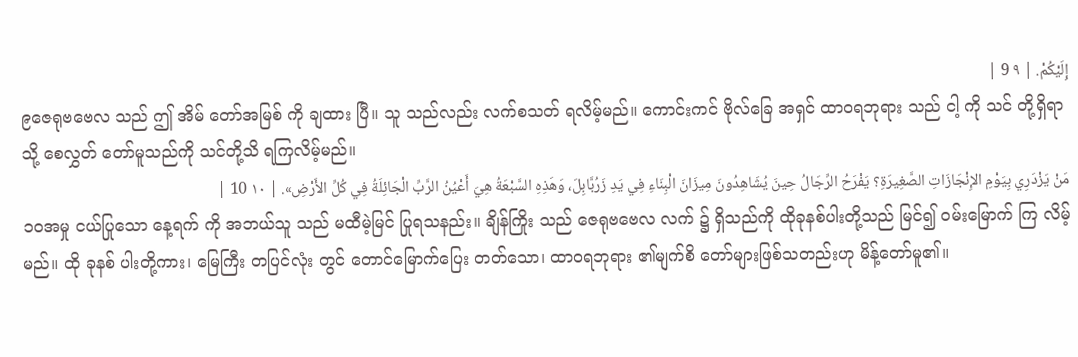إِلَيْكُمْ. | ٩ 9 |
၉ဇေရုဗဗေလ သည် ဤ အိမ် တော်အမြစ် ကို ချထား ပြီ။ သူ သည်လည်း လက်စသတ် ရလိမ့်မည်။ ကောင်းကင် ဗိုလ်ခြေ အရှင် ထာဝရဘုရား သည် ငါ့ ကို သင် တို့ရှိရာသို့ စေလွှတ် တော်မူသည်ကို သင်တို့သိ ရကြလိမ့်မည်။
مَنْ يَزْدَرِي بِيَوْمِ الإِنْجَازَاتِ الصَّغِيرَةِ؟ يَفْرَحُ الرِّجَالُ حِينَ يُشَاهِدُونَ مِيزَانَ الْبِنَاءِ فِي يَدِ زَرُبَّابِلَ، وَهَذِهِ السَّبْعَةُ هِيَ أَعْيُنُ الرَّبِّ الْجَائِلَةُ فِي كُلِّ الأَرْضِ». | ١٠ 10 |
၁၀အမှု ငယ်ပြုသော နေ့ရက် ကို အဘယ်သူ သည် မထီမဲ့မြင် ပြုရသနည်း။ ချိန်ကြိုး သည် ဇေရုဗဗေလ လက် ၌ ရှိသည်ကို ထိုခုနစ်ပါးတို့သည် မြင်၍ ဝမ်းမြောက် ကြ လိမ့်မည်။ ထို ခုနစ် ပါးတို့ကား၊ မြေကြီး တပြင်လုံး တွင် တောင်မြောက်ပြေး တတ်သော၊ ထာဝရဘုရား ၏မျက်စိ တော်များဖြစ်သတည်းဟု မိန့်တော်မူ၏။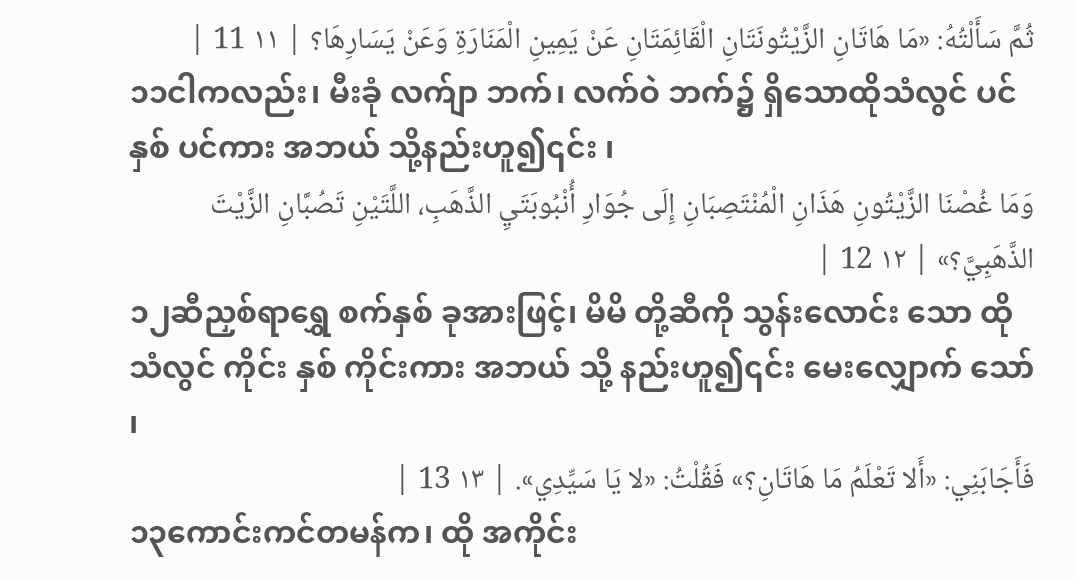ثُمَّ سَأَلْتُهُ: «مَا هَاتَانِ الزَّيْتُونَتَانِ الْقَائِمَتَانِ عَنْ يَمِينِ الْمَنَارَةِ وَعَنْ يَسَارِهَا؟ | ١١ 11 |
၁၁ငါကလည်း၊ မီးခုံ လက်ျာ ဘက်၊ လက်ဝဲ ဘက်၌ ရှိသောထိုသံလွင် ပင်နှစ် ပင်ကား အဘယ် သို့နည်းဟူ၍၎င်း ၊
وَمَا غُصْنَا الزَّيْتُونِ هَذَانِ الْمُنْتَصِبَانِ إِلَى جُوَارِ أُنْبُوبَتَيِ الذَّهَبِ، اللَّتَيْنِ تَصُبَّانِ الزَّيْتَ الذَّهَبِيَّ؟» | ١٢ 12 |
၁၂ဆီညှစ်ရာရွှေ စက်နှစ် ခုအားဖြင့်၊ မိမိ တို့ဆီကို သွန်းလောင်း သော ထို သံလွင် ကိုင်း နှစ် ကိုင်းကား အဘယ် သို့ နည်းဟူ၍၎င်း မေးလျှောက် သော် ၊
فَأَجَابَنِي: «أَلا تَعْلَمُ مَا هَاتَانِ؟» فَقُلْتُ: «لا يَا سَيِّدِي». | ١٣ 13 |
၁၃ကောင်းကင်တမန်က၊ ထို အကိုင်း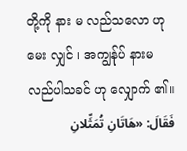တို့ကို နား မ လည်သလော ဟုမေး လျှင် ၊ အကျွန်ုပ် နားမ လည်ပါသခင် ဟု လျှောက် ၏။
فَقَالَ: «هَاتَانِ تُمَثِّلانِ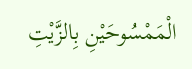الْمَمْسُوحَيْنِ بِالزَّيْتِ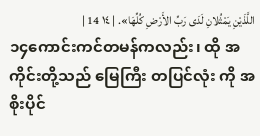اللَّذَيْنِ يَمْثُلانِ لَدَى رَبِّ الأَرْضِ كُلِّهَا». | ١٤ 14 |
၁၄ကောင်းကင်တမန်ကလည်း၊ ထို အကိုင်းတို့သည် မြေကြီး တပြင်လုံး ကို အစိုးပိုင်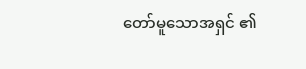တော်မူသောအရှင် ၏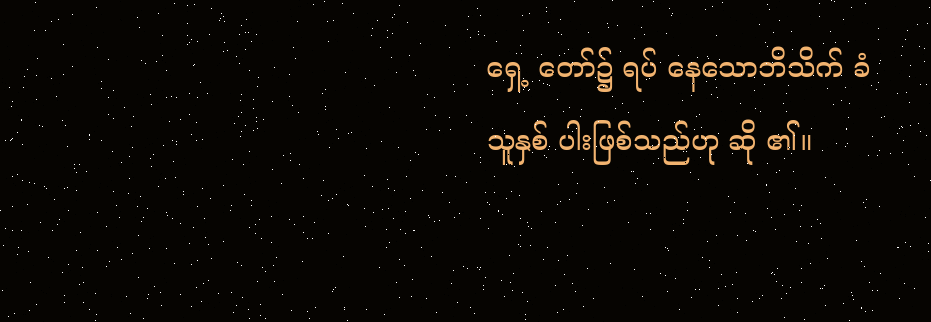ရှေ့ တော်၌ ရပ် နေသောဘိသိက် ခံသူနှစ် ပါးဖြစ်သည်ဟု ဆို ၏။